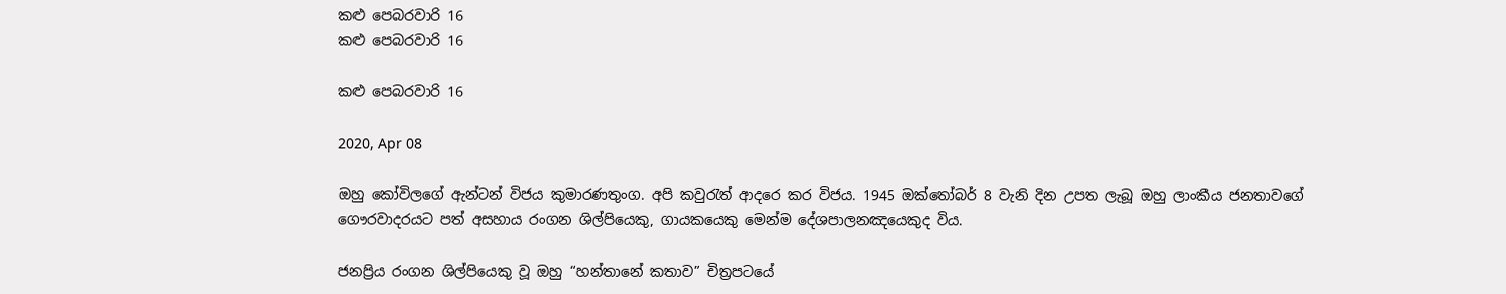කළු පෙබරවාරි 16
කළු පෙබරවාරි 16

කළු පෙබරවාරි 16

2020, Apr 08

ඔහු කෝවිලගේ ඇන්ටන් විජය කුමාරණතුංග. අපි කවුරැත් ආදරෙ කර විජය. 1945 ඔක්තෝබර් 8 වැනි දින උපත ලැබූ ඔහු ලාංකීය ජනතාවගේ ගෞරවාදරයට පත් අසහාය රංගන ශිල්පියෙකු, ගායකයෙකු මෙන්ම දේශපාලනඤයෙකුද විය.

ජනප්‍රිය රංගන ශිල්පියෙකු වූ ඔහු “හන්තානේ කතාව” චිත්‍රපටයේ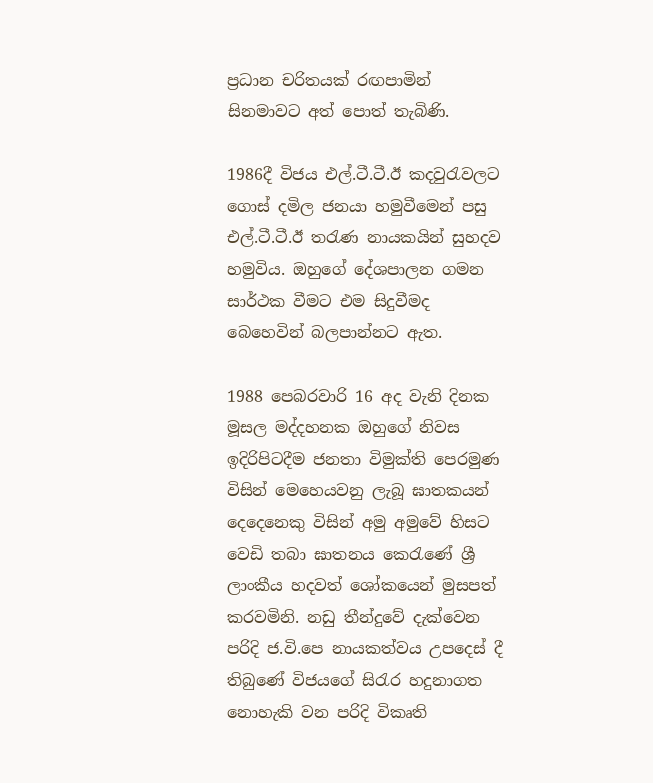ප්‍රධාන චරිතයක් රඟපාමින් සිනමාවට අත් පොත් තැබිණි.

1986දී විජය එල්.ටී.ටී.ඊ කදවුරැවලට ගොස් දමිල ජනයා හමුවීමෙන් පසු එල්.ටී.ටී.ඊ තරැණ නායකයින් සුහදව හමුවිය. ඔහුගේ දේශපාලන ගමන සාර්ථක වීමට එම සිදුවීමද බෙහෙවින් බලපාන්නට ඇත.

1988 පෙබරවාරි 16 අද වැනි දිනක මූසල මද්දහනක ඔහුගේ නිවස ඉදිරිපිටදීම ජනතා විමුක්ති පෙරමුණ විසින් මෙහෙයවනු ලැබූ ඝාතකයන් දෙදෙනෙකු විසින් අමු අමුවේ හිසට වෙඩි තබා ඝාතනය කෙරැණේ ශ්‍රී ලාංකීය හදවත් ශෝකයෙන් මුසපත් කරවමිනි. නඩු තීන්දුවේ දැක්වෙන පරිදි ජ.වි.පෙ නායකත්වය උපදෙස් දී තිබුණේ විජයගේ සිරැර හදුනාගත නොහැකි වන පරිදි විකෘති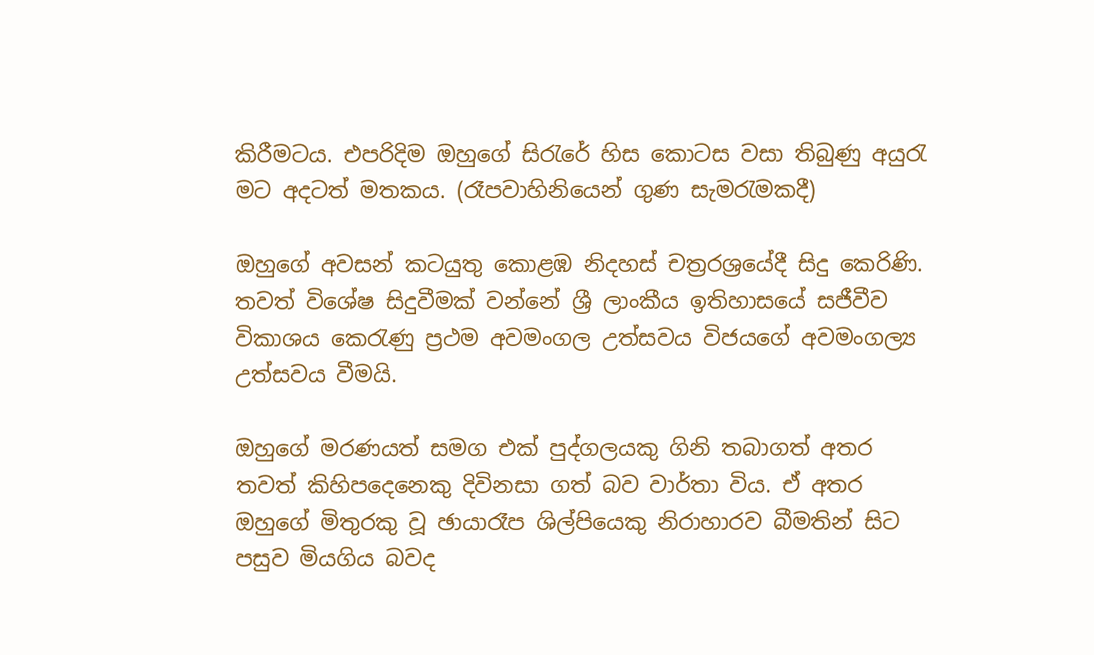කිරීමටය. එපරිදිම ඔහුගේ සිරැරේ හිස කොටස වසා තිබුණු අයුරැ මට අදටත් මතකය. (රෑපවාහිනියෙන් ගුණ සැමරැමකදී)

ඔහුගේ අවසන් කටයුතු කොළඹ නිදහස් චත්‍රරශ්‍රයේදී සිදු කෙරිණි. තවත් විශේෂ සිදුවීමක් වන්නේ ශ්‍රී ලාංකීය ඉතිහාසයේ සජීවීව විකාශය කෙරැණු ප්‍රථම අවමංගල උත්සවය විජයගේ අවමංගල්‍ය උත්සවය වීමයි.

ඔහුගේ මරණයත් සමග එක් පුද්ගලයකු ගිනි තබාගත් අතර තවත් කිහිපදෙනෙකු දිවිනසා ගත් බව වාර්තා විය. ඒ අතර ඔහුගේ මිතුරකු වූ ඡායාරෑප ශිල්පියෙකු නිරාහාරව බීමතින් සිට පසුව මියගිය බවද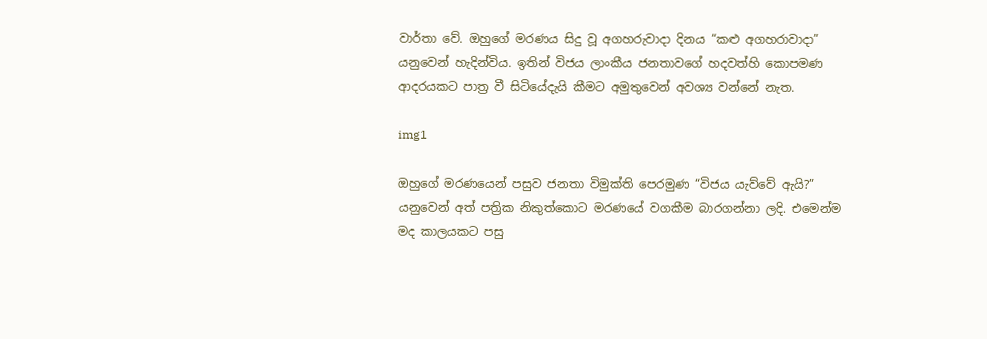වාර්තා වේ. ඔහුගේ මරණය සිදු වූ අගහරුවාදා දිනය “කළු අගහරාවාදා” යනුවෙන් හැදින්විය. ඉතින් විජය ලාංකීය ජනතාවගේ හදවත්හි කොපමණ ආදරයකට පාත්‍ර වී සිටියේදැයි කීමට අමුතුවෙන් අවශ්‍ය වන්නේ නැත.

img1

ඔහුගේ මරණයෙන් පසුව ජනතා විමුක්ති පෙරමුණ “විජය යැව්වේ ඇයි?” යනුවෙන් අත් පත්‍රික නිකුත්කොට මරණයේ වගකීම බාරගන්නා ලදි. එමෙන්ම මද කාලයකට පසු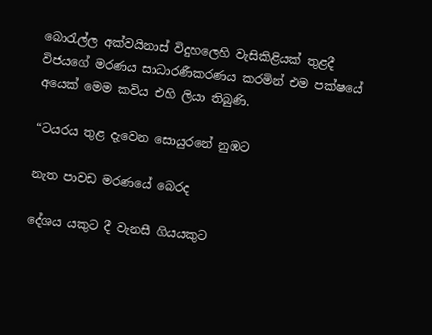බොරැල්ල අක්වයිනාස් විදුහලෙහි වැසිකිළියක් තුළදී විජයගේ මරණය සාධාරණීකරණය කරමින් එම පක්ෂයේ අයෙක් මෙම කවිය එහි ලියා තිබුණි.

“ටයරය තුළ දැවෙන සොයුරනේ නුඹට

නැත පාවඩ මරණයේ බෙරද

දේශය යකුට දී වැනසී ගියයකුට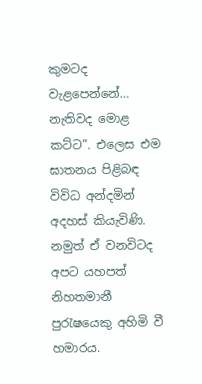කුමටද වැළපෙන්නේ… නැතිවද මොළ කට්ට”. එලෙස එම ඝාතනය පිළිබඳ විවිධ අන්දමින් අදහස් කියැවිණි. නමුත් ඒ වනවිටද අපට යහපත් නිහතමානී පුරැෂයෙකු අහිමි වී හමාරය.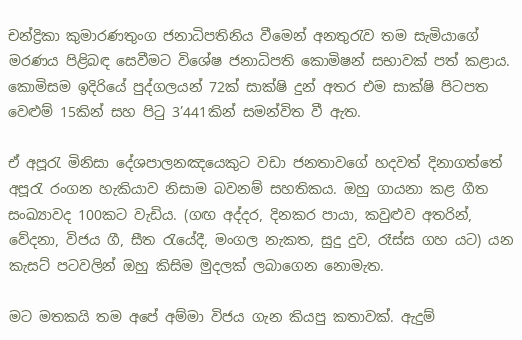චන්ද්‍රිකා කුමාරණතුංග ජනාධිපතිනිය වීමෙන් අනතුරැව තම සැමියාගේ මරණය පිළිබඳ සෙවීමට විශේෂ ජනාධිපති කොමිෂන් සභාවක් පත් කළාය. කොමිසම ඉදිරියේ පුද්ගලයන් 72ක් සාක්ෂි දුන් අතර එම සාක්ෂි පිටපත වෙළුම් 15කින් සහ පිටු 3’441කින් සමන්විත වී ඇත.

ඒ අපූරැ මිනිසා දේශපාලනඤයෙකුට වඩා ජනතාවගේ හදවත් දිනාගත්තේ අපූරැ රංගන හැකියාව නිසාම බවනම් සහතිකය. ඔහු ගායනා කළ ගීත සංඛ්‍යාවද 100කට වැඩිය. (ගඟ අද්දර, දිනකර පායා, කවුළුව අතරින්, වේදනා, විජය ගී, සීත රැයේදී, මංගල නැකත, සුදු දුව, රෑස්ස ගහ යට) යන කැසට් පටවලින් ඔහු කිසිම මුදලක් ලබාගෙන නොමැත.

මට මතකයි තම අපේ අම්මා විජය ගැන කියපු කතාවක්. ඇදුම්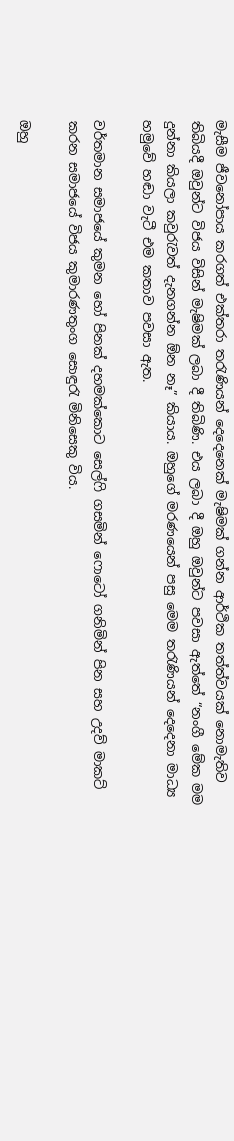මැසීම ජීවනෝපාය කරගත් එක්තරා තරැණියන් දෙදෙනෙක් මැෂිමක් ගන්න ආර්ථික තත්ත්වයක් නොමැතිව තිබියදී ඔවුන්ට විජය විසින් මැෂිමක් ලබා දී තිබිණි. එය ලබා දී ඔහු ඔවුන්ට පවසා ඇත්තේ “නංගී මේක මම දුන්නා කියලා කවුරැවත් දැනගන්න ඕන නෑ” කියාය. ඔහුගේ මරණයෙන් පසු මෙම තරැණියන් දෙදෙනා මාධ්‍ය හමුවේ හඬා වැටී එම කතාව පවසා ඇත.

වර්තමාන සමාජයේ කුමන හෝ පිනක් දහමක්කොට සෙල්ෆි ගසමින් ෆොටෝ ගනිමින් පින සහ උදව් මාකට් කරන සමාජයේ විජය කුමාරණතුංග සොඳුරැ මිනිසෙකු විය.

ඔහු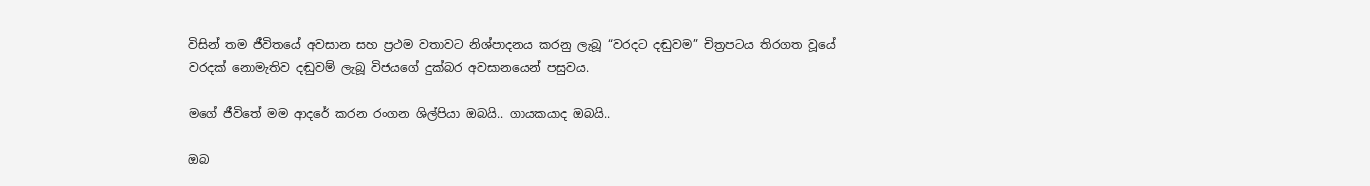විසින් තම ජීවිතයේ අවසාන සහ ප්‍රථම වතාවට නිශ්පාදනය කරනු ලැබූ “වරදට දඬුවම” චිත්‍රපටය තිරගත වූයේ වරදක් නොමැතිව දඬුවම් ලැබූ විජයගේ දුක්බර අවසානයෙන් පසුවය.

මගේ ජීවිතේ මම ආදරේ කරන රංගන ශිල්පියා ඔබයි.. ගායකයාද ඔබයි..

ඔබ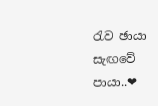රැව ඡායා සැඟවේ පායා..❤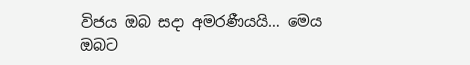විජය ඔබ සදා අමරණීයයි… මෙය ඔබට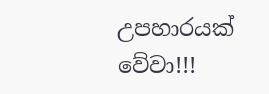උපහාරයක් වේවා!!!